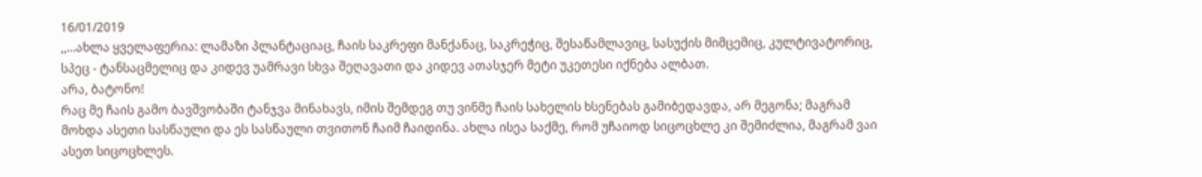16/01/2019
,,…ახლა ყველაფერია: ლამაზი პლანტაციაც, ჩაის საკრეფი მანქანაც, საკრეჭიც, შესაწამლავიც, სასუქის მიმცემიც, კულტივატორიც, სპეც - ტანსაცმელიც და კიდევ უამრავი სხვა შეღავათი და კიდევ ათასჯერ მეტი უკეთესი იქნება ალბათ.
არა, ბატონო!
რაც მე ჩაის გამო ბავშვობაში ტანჯვა მინახავს, იმის შემდეგ თუ ვინმე ჩაის სახელის ხსენებას გამიბედავდა, არ მეგონა; მაგრამ მოხდა ასეთი სასწაული და ეს სასწაული თვითონ ჩაიმ ჩაიდინა. ახლა ისეა საქმე, რომ უჩაიოდ სიცოცხლე კი შემიძლია, მაგრამ ვაი ასეთ სიცოცხლეს.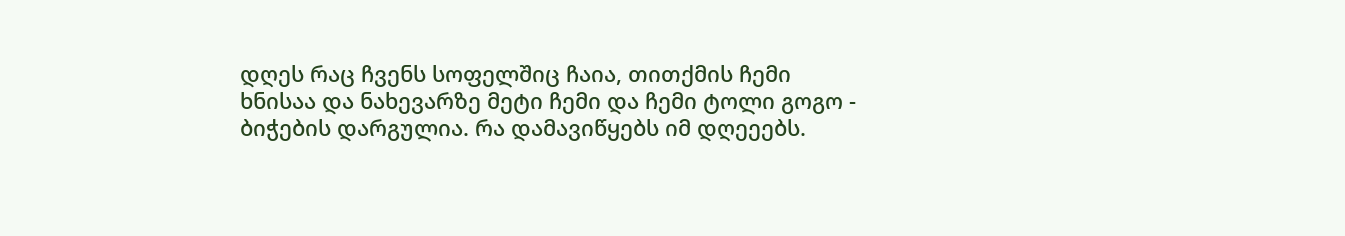დღეს რაც ჩვენს სოფელშიც ჩაია, თითქმის ჩემი ხნისაა და ნახევარზე მეტი ჩემი და ჩემი ტოლი გოგო - ბიჭების დარგულია. რა დამავიწყებს იმ დღეეებს.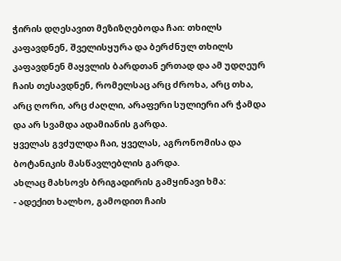ჭირის დღესავით მეზიზღებოდა ჩაი: თხილს კაფავდნენ, შველისყურა და ბერძნულ თხილს კაფავდნენ მაყვლის ბარდთან ერთად და ამ უდღეურ ჩაის თესავდნენ, რომელსაც არც ძროხა, არც თხა, არც ღორი, არც ძაღლი, არაფერი სულიერი არ ჭამდა და არ სვამდა ადამიანის გარდა.
ყველას გვძულდა ჩაი, ყველას, აგრონომისა და ბოტანიკის მასწავლებლის გარდა.
ახლაც მახსოვს ბრიგადირის გამყინავი ხმა:
- ადექით ხალხო, გამოდით ჩაის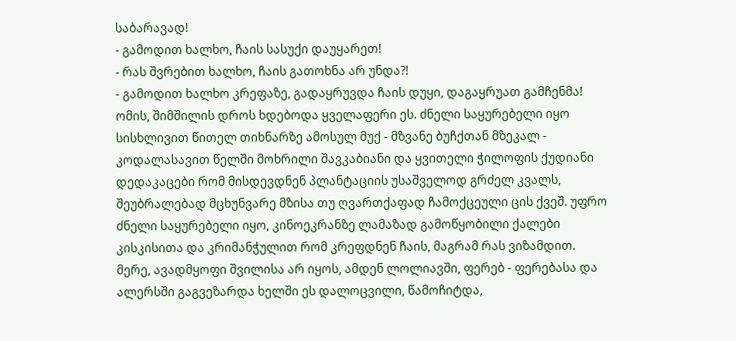საბარავად!
- გამოდით ხალხო, ჩაის სასუქი დაუყარეთ!
- რას შვრებით ხალხო, ჩაის გათოხნა არ უნდა?!
- გამოდით ხალხო კრეფაზე, გადაყრუვდა ჩაის დუყი, დაგაყრუათ გამჩენმა!
ომის, შიმშილის დროს ხდებოდა ყველაფერი ეს. ძნელი საყურებელი იყო სისხლივით წითელ თიხნარზე ამოსულ მუქ - მზვანე ბუჩქთან მზეკალ - კოდალასავით წელში მოხრილი შავკაბიანი და ყვითელი ჭილოფის ქუდიანი დედაკაცები რომ მისდევდნენ პლანტაციის უსაშველოდ გრძელ კვალს, შეუბრალებად მცხუნვარე მზისა თუ ღვართქაფად ჩამოქცეული ცის ქვეშ. უფრო ძნელი საყურებელი იყო, კინოეკრანზე ლამაზად გამოწყობილი ქალები კისკისითა და კრიმანჭულით რომ კრეფდნენ ჩაის, მაგრამ რას ვიზამდით.
მერე, ავადმყოფი შვილისა არ იყოს, ამდენ ლოლიავში, ფერებ - ფერებასა და ალერსში გაგვეზარდა ხელში ეს დალოცვილი, წამოჩიტდა,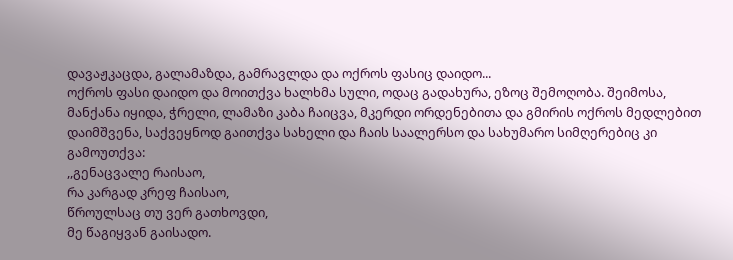დავაჟკაცდა, გალამაზდა, გამრავლდა და ოქროს ფასიც დაიდო...
ოქროს ფასი დაიდო და მოითქვა ხალხმა სული, ოდაც გადახურა, ეზოც შემოღობა. შეიმოსა, მანქანა იყიდა, ჭრელი, ლამაზი კაბა ჩაიცვა, მკერდი ორდენებითა და გმირის ოქროს მედლებით დაიმშვენა, საქვეყნოდ გაითქვა სახელი და ჩაის საალერსო და სახუმარო სიმღერებიც კი გამოუთქვა:
,,გენაცვალე რაისაო,
რა კარგად კრეფ ჩაისაო,
წროულსაც თუ ვერ გათხოვდი,
მე წაგიყვან გაისადო.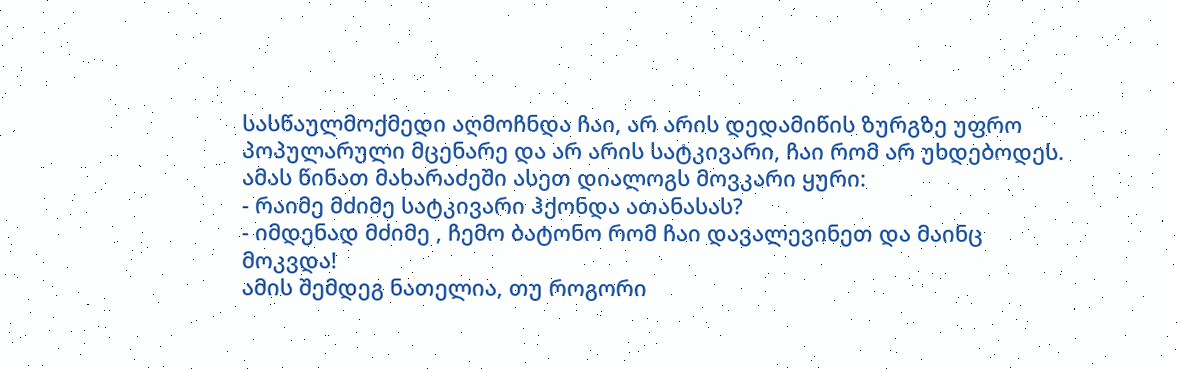სასწაულმოქმედი აღმოჩნდა ჩაი, არ არის დედამიწის ზურგზე უფრო პოპულარული მცენარე და არ არის სატკივარი, ჩაი რომ არ უხდებოდეს. ამას წინათ მახარაძეში ასეთ დიალოგს მოვკარი ყური:
- რაიმე მძიმე სატკივარი ჰქონდა ათანასას?
- იმდენად მძიმე , ჩემო ბატონო რომ ჩაი დავალევინეთ და მაინც მოკვდა!
ამის შემდეგ ნათელია, თუ როგორი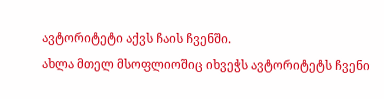ავტორიტეტი აქვს ჩაის ჩვენში.
ახლა მთელ მსოფლიოშიც იხვეჭს ავტორიტეტს ჩვენი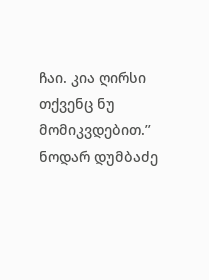ჩაი. კია ღირსი თქვენც ნუ მომიკვდებით.’’ ნოდარ დუმბაძე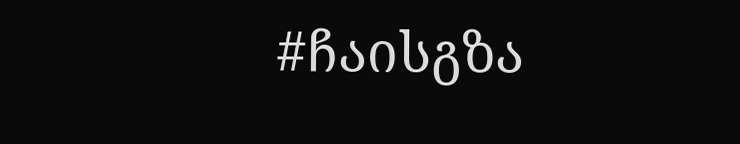#ჩაისგზა